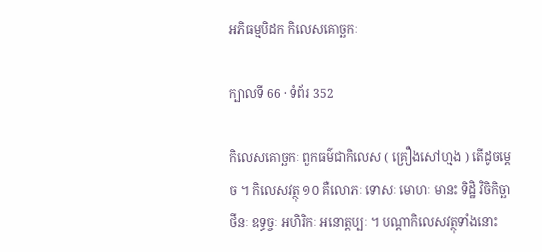អភិធម្មបិដក កិលេសគោច្ឆកៈ

ក្បាលទី 66 · ទំព័រ 352

កិលេសគោច្ឆកៈ ពួកធម៌ជាកិលេស ( គ្រឿងសៅហ្មង ) តើដូចម្តេច ។ កិលេសវត្ថុ ១០ គឺលោភៈ ទោសៈ មោហៈ មានះ ទិដ្ឋិ វិចិកិច្ឆា ថីនៈ ឧទ្ធច្ចៈ អហិរិកៈ អនោត្តប្បៈ ។ បណ្តាកិលេសវត្ថុទាំងនោះ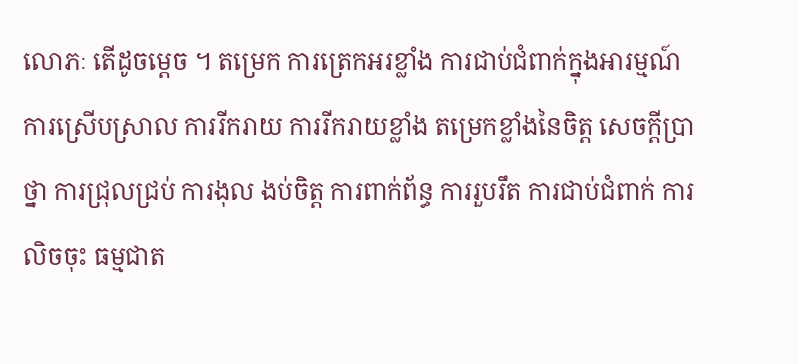លោភៈ តើដូចម្តេច ។ តម្រេក ការត្រេកអរខ្លាំង ការជាប់ជំពាក់ក្នុងអារម្មណ៍ ការស្រើបស្រាល ការរីករាយ ការរីករាយខ្លាំង តម្រេកខ្លាំងនៃចិត្ត សេចក្តីប្រាថ្នា ការជ្រុលជ្រប់ ការងុល ងប់ចិត្ត ការពាក់ព័ន្ធ ការរួបរឹត ការជាប់ជំពាក់ ការលិចចុះ ធម្មជាត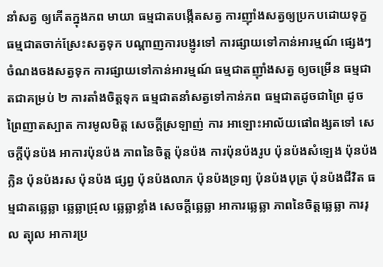នាំសត្វ ឲ្យកើតក្នុងភព មាយា ធម្មជាតបង្កើតសត្វ ការញ៉ាំងសត្វឲ្យប្រកបដោយទុក្ខ ធម្មជាតចាក់ស្រែះសត្វទុក បណ្តាញការបង្ញូរទៅ ការផ្សាយទៅកាន់អារម្មណ៍ ផ្សេងៗ ចំណងចងសត្វទុក ការផ្សាយទៅកាន់អារម្មណ៍ ធម្មជាតញ៉ាំងសត្វ ឲ្យចម្រើន ធម្មជាតជាគម្រប់ ២ ការតាំងចិត្តទុក ធម្មជាតនាំសត្វទៅកាន់ភព ធម្មជាតដូចជាព្រៃ ដូចព្រៃញាតស្បាត ការមូលមិត្ត សេចក្តីស្រឡាញ់ ការ អាឡោះអាល័យផៅពង្សតទៅ សេចក្តីប៉ុនប៉ង អាការប៉ុនប៉ង ភាពនៃចិត្ត ប៉ុនប៉ង ការប៉ុនប៉ងរូប ប៉ុនប៉ងសំឡេង ប៉ុនប៉ងក្លិន ប៉ុនប៉ងរស ប៉ុនប៉ង ផ្សព្វ ប៉ុនប៉ងលាភ ប៉ុនប៉ងទ្រព្យ ប៉ុនប៉ងបុត្រ ប៉ុនប៉ងជីវិត ធម្មជាតឆ្លេឆ្លា ឆ្លេឆ្លាជ្រុល ឆ្លេឆ្លាខ្លាំង សេចក្តីឆ្លេឆ្លា អាការឆ្លេឆ្លា ភាពនៃចិត្តឆ្លេឆ្លា ការរុល ត្បុល អាការប្រ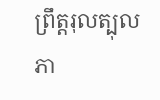ព្រឹត្តរុលត្បុល ភា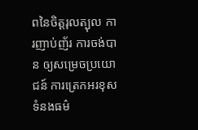ពនៃចិត្តរុលត្បុល ការញាប់ញ័រ ការចង់បាន ឲ្យសម្រេចប្រយោជន៍ ការត្រេកអរខុសទំនងធម៌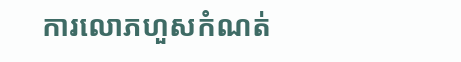ការលោភហួសកំណត់